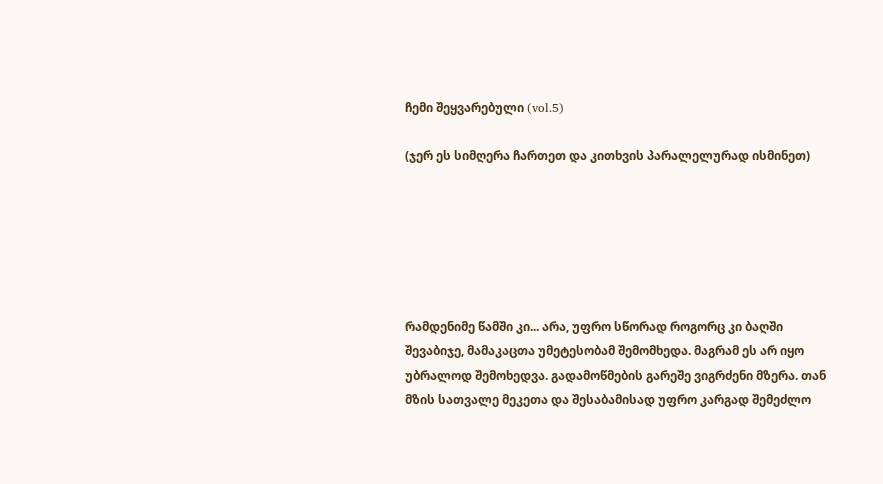ჩემი შეყვარებული (vol.5)

(ჯერ ეს სიმღერა ჩართეთ და კითხვის პარალელურად ისმინეთ)






რამდენიმე წამში კი... არა, უფრო სწორად როგორც კი ბაღში შევაბიჯე, მამაკაცთა უმეტესობამ შემომხედა. მაგრამ ეს არ იყო უბრალოდ შემოხედვა. გადამოწმების გარეშე ვიგრძენი მზერა. თან მზის სათვალე მეკეთა და შესაბამისად უფრო კარგად შემეძლო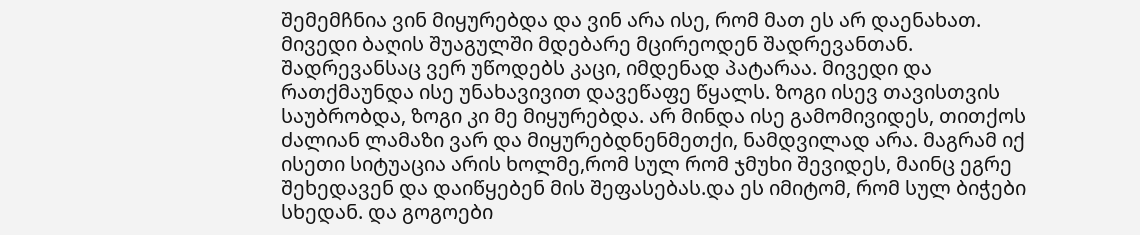შემემჩნია ვინ მიყურებდა და ვინ არა ისე, რომ მათ ეს არ დაენახათ. მივედი ბაღის შუაგულში მდებარე მცირეოდენ შადრევანთან. შადრევანსაც ვერ უწოდებს კაცი, იმდენად პატარაა. მივედი და რათქმაუნდა ისე უნახავივით დავეწაფე წყალს. ზოგი ისევ თავისთვის საუბრობდა, ზოგი კი მე მიყურებდა. არ მინდა ისე გამომივიდეს, თითქოს ძალიან ლამაზი ვარ და მიყურებდნენმეთქი, ნამდვილად არა. მაგრამ იქ ისეთი სიტუაცია არის ხოლმე,რომ სულ რომ ჯმუხი შევიდეს, მაინც ეგრე შეხედავენ და დაიწყებენ მის შეფასებას.და ეს იმიტომ, რომ სულ ბიჭები სხედან. და გოგოები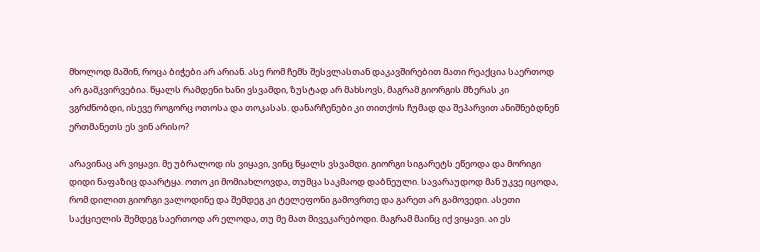მხოლოდ მაშინ, როცა ბიჭები არ არიან. ასე რომ ჩემს შესვლასთან დაკავშირებით მათი რეაქცია საერთოდ არ გამკვირვებია. წყალს რამდენი ხანი ვსვამდი, ზუსტად არ მახსოვს, მაგრამ გიორგის მზერას კი ვგრძნობდი, ისევე როგორც ოთოსა და თოკასას. დანარჩენები კი თითქოს ჩუმად და შეპარვით ანიშნებდნენ ერთმანეთს ეს ვინ არისო?

არავინაც არ ვიყავი. მე უბრალოდ ის ვიყავი, ვინც წყალს ვსვამდი. გიორგი სიგარეტს ეწეოდა და მორიგი დიდი ნაფაზიც დაარტყა. ოთო კი მომიახლოვდა, თუმცა საკმაოდ დაბნეული. სავარაუდოდ მან უკვე იცოდა, რომ დილით გიორგი ვალოდინე და შემდეგ კი ტელეფონი გამოვრთე და გარეთ არ გამოვედი. ასეთი საქციელის შემდეგ საერთოდ არ ელოდა, თუ მე მათ მივეკარებოდი. მაგრამ მაინც იქ ვიყავი. აი ეს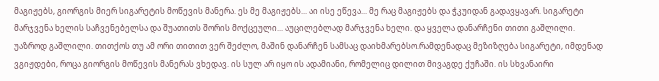მაგიჟებს, გიორგის მიერ სიგარეტის მოწევის მანერა. ეს მე მაგიჟებს... აი ისე ეწევა... მე რაც მაგიჟებს და ჭკუიდან გადავყავარ. სიგარეტი მარჯვენა ხელის საჩვენებელსა და შუათითს შორის მოქცეული... აუცილებლად მარჯვენა ხელი. და ყველა დანარჩენი თითი გაშლილი. უაზროდ გაშლილი. თითქოს თუ ამ ორი თითით ვერ შეძლო, მაშინ დანარჩენ სამსაც დაიხმარებსო.რამდენადაც მეზიზღება სიგარეტი, იმდენად ვგიჟდები, როცა გიორგის მოწევის მანერას ვხედავ. ის სულ არ იყო ის ადამიანი, რომელიც დილით მივაგდე ქუჩაში. ის სხვანაირი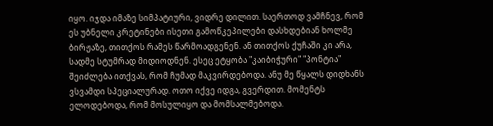იყო. იჯდა იმაზე სიმპატიური, ვიდრე დილით. საერთოდ ვამჩნევ, რომ ეს უბნელი კრეტინები ისეთი გამოწკეპილები დასხდებიან ხოლმე ბირჟაზე, თითქოს რამეს წარმოადგენენ. ან თითქოს ქუჩაში კი არა, სადმე სტუმრად მიდიოდნენ. ესეც ეტყობა "კაიბიჭური" "პონტია"
შეიძლება ითქვას, რომ ჩუმად მაკვირდებოდა. ანუ მე წყალს დიდხანს ვსვამდი სპეციალურად. ოთო იქვე იდგა, გვერდით. მომენტს ელოდებოდა, რომ მოსულიყო და მომსალმებოდა.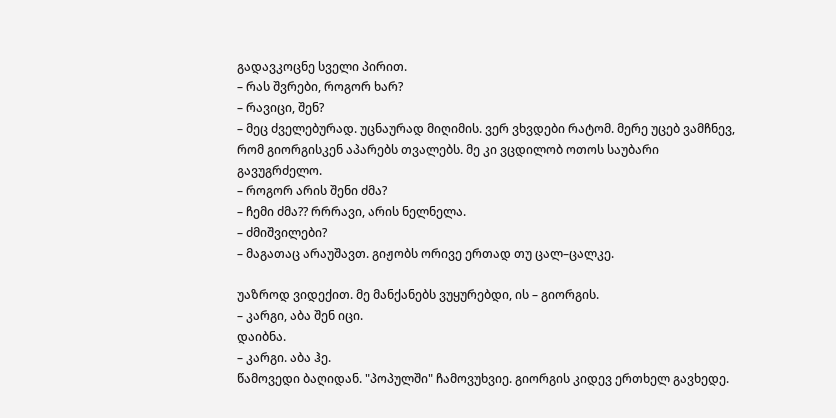გადავკოცნე სველი პირით.
– რას შვრები, როგორ ხარ?
– რავიცი, შენ?
– მეც ძველებურად. უცნაურად მიღიმის. ვერ ვხვდები რატომ. მერე უცებ ვამჩნევ, რომ გიორგისკენ აპარებს თვალებს. მე კი ვცდილობ ოთოს საუბარი გავუგრძელო.
– როგორ არის შენი ძმა?
– ჩემი ძმა?? რრრავი, არის ნელნელა.
– ძმიშვილები?
– მაგათაც არაუშავთ. გიჟობს ორივე ერთად თუ ცალ–ცალკე.

უაზროდ ვიდექით. მე მანქანებს ვუყურებდი, ის – გიორგის.
– კარგი, აბა შენ იცი.
დაიბნა.
– კარგი. აბა ჰე.
წამოვედი ბაღიდან. "პოპულში" ჩამოვუხვიე. გიორგის კიდევ ერთხელ გავხედე.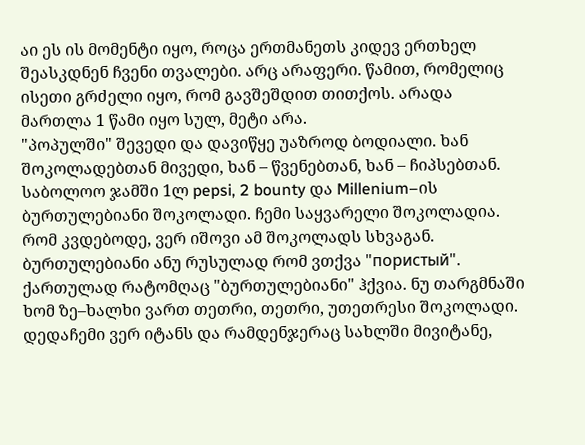აი ეს ის მომენტი იყო, როცა ერთმანეთს კიდევ ერთხელ შეასკდნენ ჩვენი თვალები. არც არაფერი. წამით, რომელიც ისეთი გრძელი იყო, რომ გავშეშდით თითქოს. არადა მართლა 1 წამი იყო სულ, მეტი არა.
"პოპულში" შევედი და დავიწყე უაზროდ ბოდიალი. ხან შოკოლადებთან მივედი, ხან – წვენებთან, ხან – ჩიპსებთან. საბოლოო ჯამში 1ლ pepsi, 2 bounty და Millenium–ის ბურთულებიანი შოკოლადი. ჩემი საყვარელი შოკოლადია. რომ კვდებოდე, ვერ იშოვი ამ შოკოლადს სხვაგან. ბურთულებიანი ანუ რუსულად რომ ვთქვა "пористый". ქართულად რატომღაც "ბურთულებიანი" ჰქვია. ნუ თარგმნაში ხომ ზე–ხალხი ვართ თეთრი, თეთრი, უთეთრესი შოკოლადი. დედაჩემი ვერ იტანს და რამდენჯერაც სახლში მივიტანე,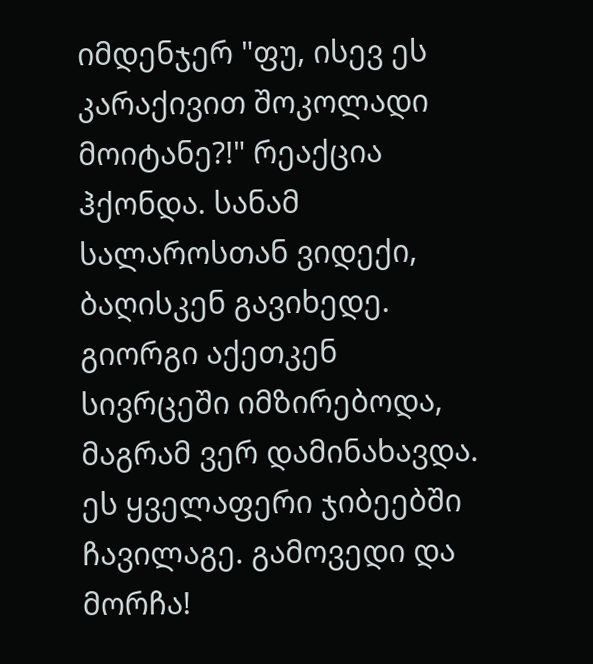იმდენჯერ "ფუ, ისევ ეს კარაქივით შოკოლადი მოიტანე?!" რეაქცია ჰქონდა. სანამ სალაროსთან ვიდექი, ბაღისკენ გავიხედე. გიორგი აქეთკენ სივრცეში იმზირებოდა, მაგრამ ვერ დამინახავდა. ეს ყველაფერი ჯიბეებში ჩავილაგე. გამოვედი და მორჩა!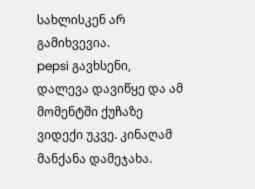სახლისკენ არ გამიხვევია.
pepsi გავხსენი, დალევა დავიწყე და ამ მომენტში ქუჩაზე ვიდექი უკვე. კინაღამ მანქანა დამეჯახა.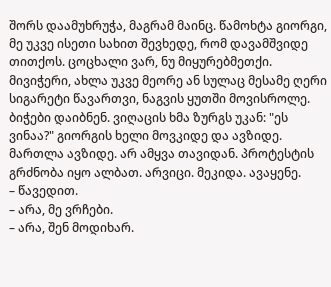შორს დაამუხრუჭა, მაგრამ მაინც. წამოხტა გიორგი, მე უკვე ისეთი სახით შევხედე, რომ დავამშვიდე თითქოს. ცოცხალი ვარ, ნუ მიყურებმეთქი. მივიჭერი, ახლა უკვე მეორე ან სულაც მესამე ღერი სიგარეტი წავართვი, ნაგვის ყუთში მოვისროლე. ბიჭები დაიბნენ. ვიღაცის ხმა ზურგს უკან: "ეს ვინაა?" გიორგის ხელი მოვკიდე და ავზიდე. მართლა ავზიდე. არ ამყვა თავიდან. პროტესტის გრძნობა იყო ალბათ. არვიცი. მეკიდა. ავაყენე.
– წავედით.
– არა, მე ვრჩები.
– არა, შენ მოდიხარ.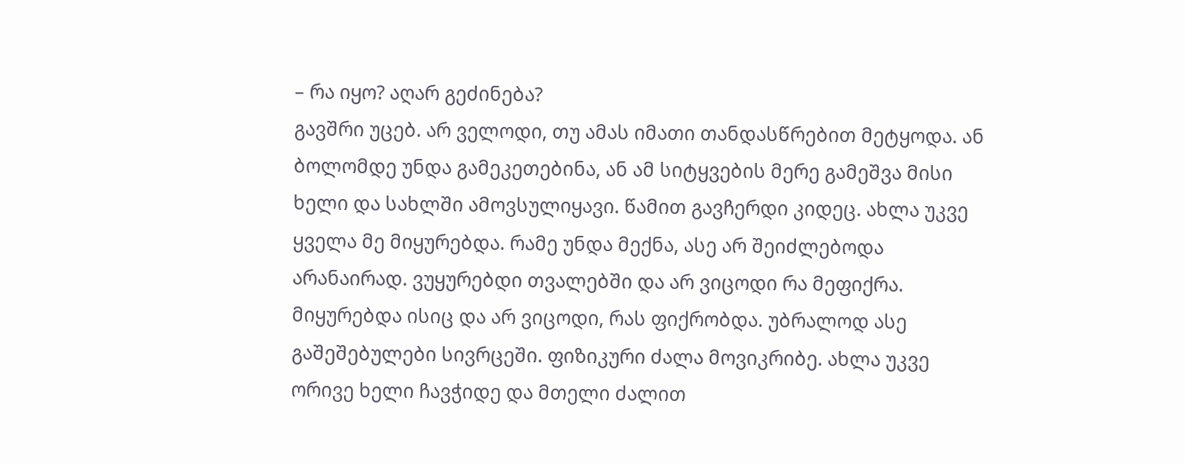– რა იყო? აღარ გეძინება?
გავშრი უცებ. არ ველოდი, თუ ამას იმათი თანდასწრებით მეტყოდა. ან ბოლომდე უნდა გამეკეთებინა, ან ამ სიტყვების მერე გამეშვა მისი ხელი და სახლში ამოვსულიყავი. წამით გავჩერდი კიდეც. ახლა უკვე ყველა მე მიყურებდა. რამე უნდა მექნა, ასე არ შეიძლებოდა არანაირად. ვუყურებდი თვალებში და არ ვიცოდი რა მეფიქრა. მიყურებდა ისიც და არ ვიცოდი, რას ფიქრობდა. უბრალოდ ასე გაშეშებულები სივრცეში. ფიზიკური ძალა მოვიკრიბე. ახლა უკვე ორივე ხელი ჩავჭიდე და მთელი ძალით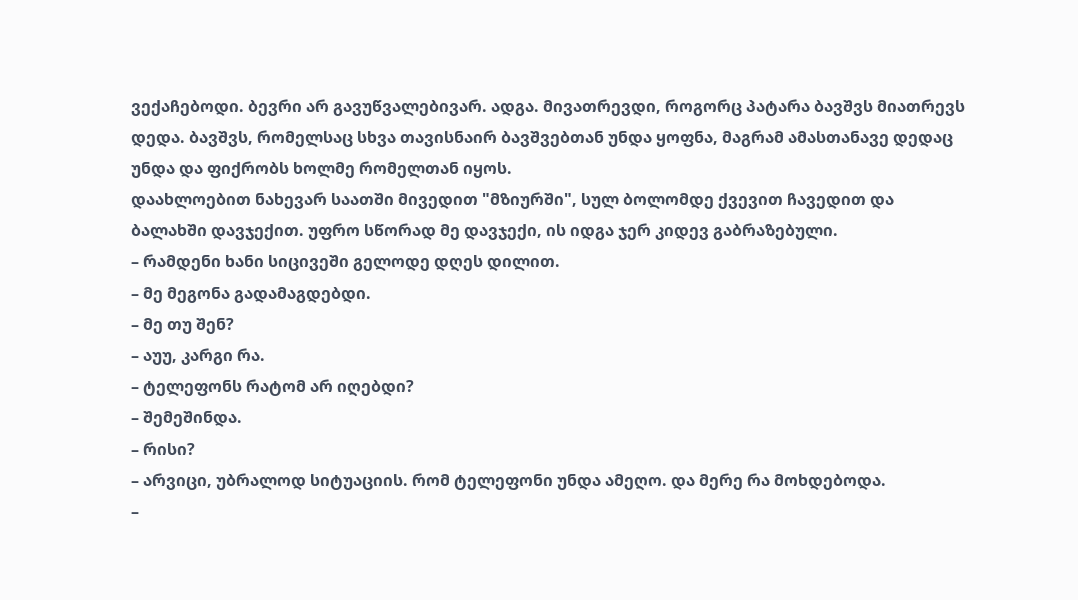ვექაჩებოდი. ბევრი არ გავუწვალებივარ. ადგა. მივათრევდი, როგორც პატარა ბავშვს მიათრევს დედა. ბავშვს, რომელსაც სხვა თავისნაირ ბავშვებთან უნდა ყოფნა, მაგრამ ამასთანავე დედაც უნდა და ფიქრობს ხოლმე რომელთან იყოს.
დაახლოებით ნახევარ საათში მივედით "მზიურში", სულ ბოლომდე ქვევით ჩავედით და ბალახში დავჯექით. უფრო სწორად მე დავჯექი, ის იდგა ჯერ კიდევ გაბრაზებული.
– რამდენი ხანი სიცივეში გელოდე დღეს დილით.
– მე მეგონა გადამაგდებდი.
– მე თუ შენ?
– აუუ, კარგი რა.
– ტელეფონს რატომ არ იღებდი?
– შემეშინდა.
– რისი?
– არვიცი, უბრალოდ სიტუაციის. რომ ტელეფონი უნდა ამეღო. და მერე რა მოხდებოდა.
–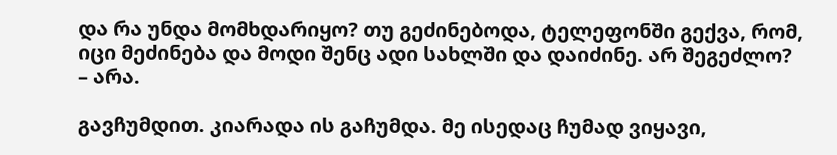და რა უნდა მომხდარიყო? თუ გეძინებოდა, ტელეფონში გექვა, რომ, იცი მეძინება და მოდი შენც ადი სახლში და დაიძინე. არ შეგეძლო?
– არა.

გავჩუმდით. კიარადა ის გაჩუმდა. მე ისედაც ჩუმად ვიყავი,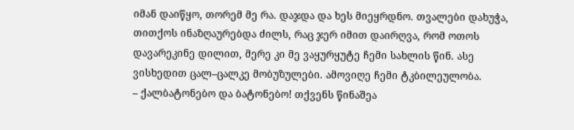იმან დაიწყო, თორემ მე რა. დაჯდა და ხეს მიეყრდნო. თვალები დახუჭა, თითქოს ინაზღაურებდა ძილს, რაც ჯერ იმით დაირღვა, რომ ოთოს დავარეკინე დილით, მერე კი მე ვაყურყუტე ჩემი სახლის წინ. ასე ვისხედით ცალ–ცალკე მობუზულები. ამოვიღე ჩემი ტკბილეულობა.
– ქალბატონებო და ბატონებო! თქვენს წინაშეა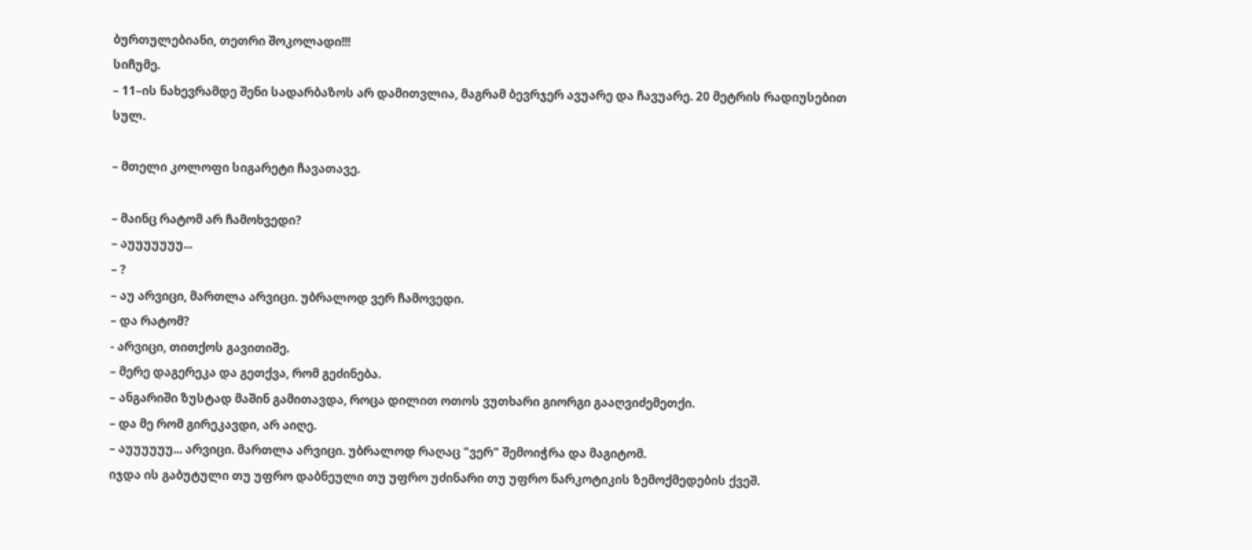ბურთულებიანი, თეთრი შოკოლადი!!!
სიჩუმე.
– 11–ის ნახევრამდე შენი სადარბაზოს არ დამითვლია, მაგრამ ბევრჯერ ავუარე და ჩავუარე. 20 მეტრის რადიუსებით სულ.

– მთელი კოლოფი სიგარეტი ჩავათავე.

– მაინც რატომ არ ჩამოხვედი?
– აუუუუუუუ...
– ?
– აუ არვიცი, მართლა არვიცი. უბრალოდ ვერ ჩამოვედი.
– და რატომ?
- არვიცი, თითქოს გავითიშე.
– მერე დაგერეკა და გეთქვა, რომ გეძინება.
– ანგარიში ზუსტად მაშინ გამითავდა, როცა დილით ოთოს ვუთხარი გიორგი გააღვიძემეთქი.
– და მე რომ გირეკავდი, არ აიღე.
– აუუუუუუ... არვიცი. მართლა არვიცი. უბრალოდ რაღაც "ვერ" შემოიჭრა და მაგიტომ.
იჯდა ის გაბუტული თუ უფრო დაბნეული თუ უფრო უძინარი თუ უფრო ნარკოტიკის ზემოქმედების ქვეშ.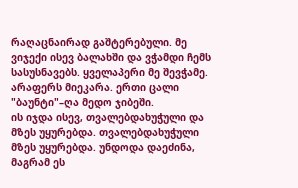რაღაცნაირად გაშტერებული. მე ვიჯექი ისევ ბალახში და ვჭამდი ჩემს სასუსნავებს. ყველაპერი მე შევჭამე. არაფერს მიეკარა. ერთი ცალი "ბაუნტი"–ღა მედო ჯიბეში.
ის იჯდა ისევ, თვალებდახუჭული და მზეს უყურებდა. თვალებდახუჭული მზეს უყურებდა. უნდოდა დაეძინა, მაგრამ ეს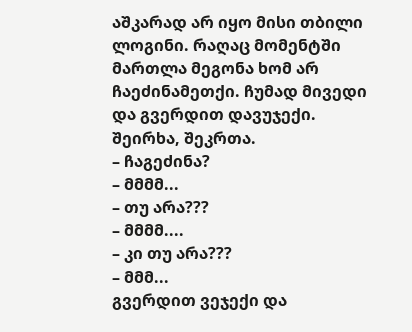აშკარად არ იყო მისი თბილი ლოგინი. რაღაც მომენტში მართლა მეგონა ხომ არ ჩაეძინამეთქი. ჩუმად მივედი და გვერდით დავუჯექი. შეირხა, შეკრთა.
– ჩაგეძინა?
– მმმმ...
– თუ არა???
– მმმმ....
– კი თუ არა???
– მმმ...
გვერდით ვეჯექი და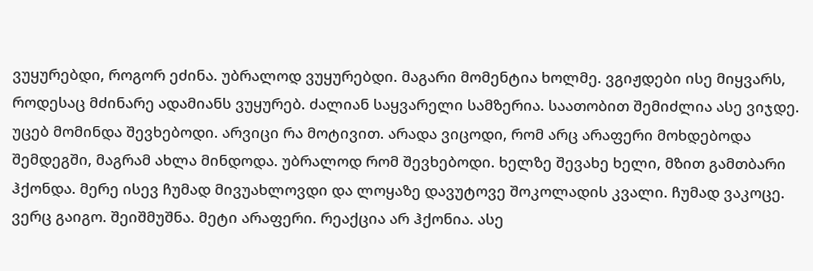ვუყურებდი, როგორ ეძინა. უბრალოდ ვუყურებდი. მაგარი მომენტია ხოლმე. ვგიჟდები ისე მიყვარს, როდესაც მძინარე ადამიანს ვუყურებ. ძალიან საყვარელი სამზერია. საათობით შემიძლია ასე ვიჯდე. უცებ მომინდა შევხებოდი. არვიცი რა მოტივით. არადა ვიცოდი, რომ არც არაფერი მოხდებოდა შემდეგში, მაგრამ ახლა მინდოდა. უბრალოდ რომ შევხებოდი. ხელზე შევახე ხელი, მზით გამთბარი ჰქონდა. მერე ისევ ჩუმად მივუახლოვდი და ლოყაზე დავუტოვე შოკოლადის კვალი. ჩუმად ვაკოცე. ვერც გაიგო. შეიშმუშნა. მეტი არაფერი. რეაქცია არ ჰქონია. ასე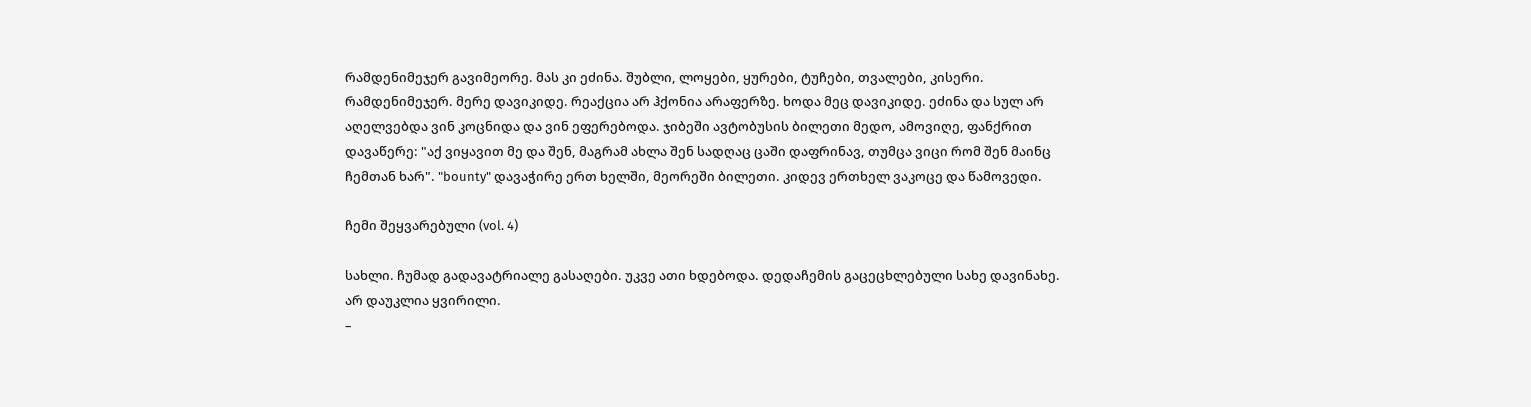რამდენიმეჯერ გავიმეორე. მას კი ეძინა. შუბლი, ლოყები, ყურები, ტუჩები, თვალები, კისერი. რამდენიმეჯერ. მერე დავიკიდე. რეაქცია არ ჰქონია არაფერზე. ხოდა მეც დავიკიდე. ეძინა და სულ არ აღელვებდა ვინ კოცნიდა და ვინ ეფერებოდა. ჯიბეში ავტობუსის ბილეთი მედო, ამოვიღე, ფანქრით დავაწერე: "აქ ვიყავით მე და შენ, მაგრამ ახლა შენ სადღაც ცაში დაფრინავ, თუმცა ვიცი რომ შენ მაინც ჩემთან ხარ". "bounty" დავაჭირე ერთ ხელში, მეორეში ბილეთი. კიდევ ერთხელ ვაკოცე და წამოვედი.

ჩემი შეყვარებული (vol. 4)

სახლი. ჩუმად გადავატრიალე გასაღები. უკვე ათი ხდებოდა. დედაჩემის გაცეცხლებული სახე დავინახე. არ დაუკლია ყვირილი.
–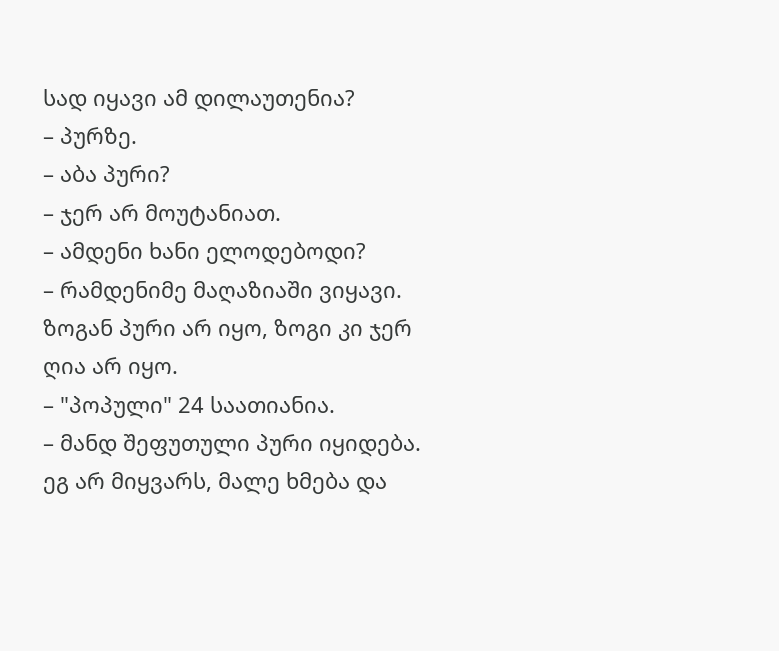სად იყავი ამ დილაუთენია?
– პურზე.
– აბა პური?
– ჯერ არ მოუტანიათ.
– ამდენი ხანი ელოდებოდი?
– რამდენიმე მაღაზიაში ვიყავი. ზოგან პური არ იყო, ზოგი კი ჯერ ღია არ იყო.
– "პოპული" 24 საათიანია.
– მანდ შეფუთული პური იყიდება. ეგ არ მიყვარს, მალე ხმება და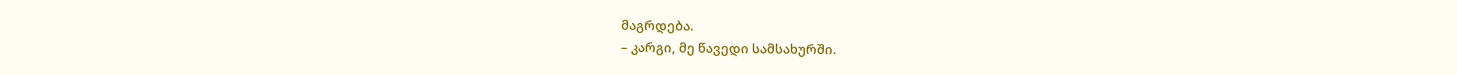მაგრდება.
– კარგი, მე წავედი სამსახურში.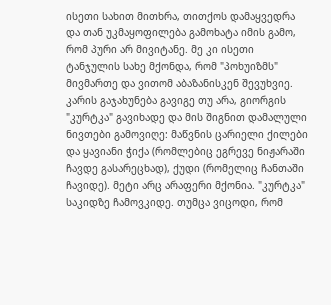ისეთი სახით მითხრა, თითქოს დამაყვედრა და თან უკმაყოფილება გამოხატა იმის გამო, რომ პური არ მივიტანე. მე კი ისეთი ტანჯულის სახე მქონდა, რომ "პოხუიზმს" მივმართე და ვითომ აბაზანისკენ შევუხვიე. კარის გაჯახუნება გავიგე თუ არა, გიორგის "კურტკა" გავიხადე და მის შიგნით დამალული ნივთები გამოვიღე: მაწვნის ცარიელი ქილები და ყავიანი ჭიქა (რომლებიც ეგრევე ნიჟარაში ჩავდე გასარეცხად), ქუდი (რომელიც ჩანთაში ჩავიდე). მეტი არც არაფერი მქონია. "კურტკა" საკიდზე ჩამოვკიდე. თუმცა ვიცოდი, რომ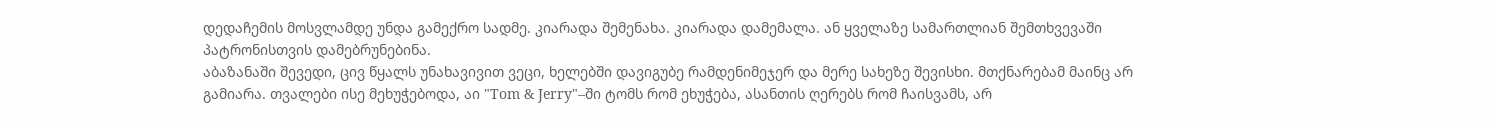დედაჩემის მოსვლამდე უნდა გამექრო სადმე. კიარადა შემენახა. კიარადა დამემალა. ან ყველაზე სამართლიან შემთხვევაში პატრონისთვის დამებრუნებინა.
აბაზანაში შევედი, ცივ წყალს უნახავივით ვეცი, ხელებში დავიგუბე რამდენიმეჯერ და მერე სახეზე შევისხი. მთქნარებამ მაინც არ გამიარა. თვალები ისე მეხუჭებოდა, აი "Tom & Jerry"–ში ტომს რომ ეხუჭება, ასანთის ღერებს რომ ჩაისვამს, არ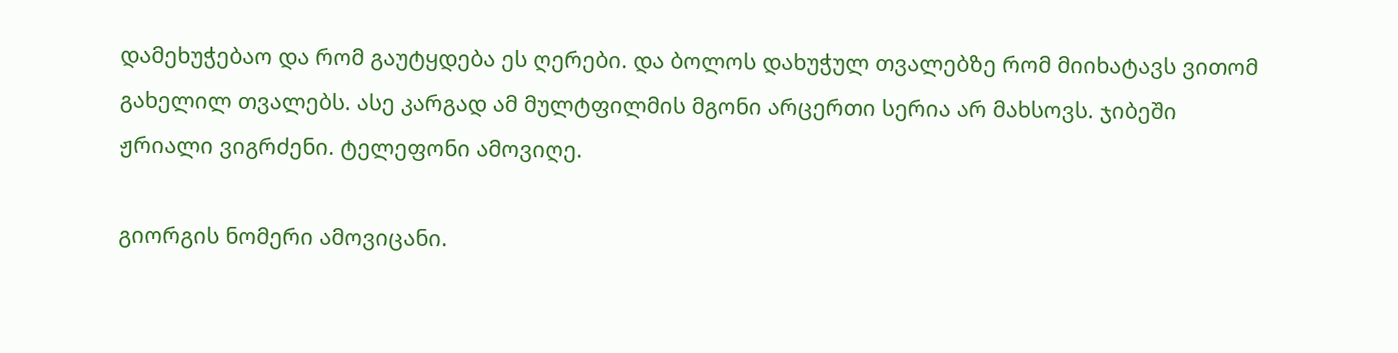დამეხუჭებაო და რომ გაუტყდება ეს ღერები. და ბოლოს დახუჭულ თვალებზე რომ მიიხატავს ვითომ გახელილ თვალებს. ასე კარგად ამ მულტფილმის მგონი არცერთი სერია არ მახსოვს. ჯიბეში ჟრიალი ვიგრძენი. ტელეფონი ამოვიღე.

გიორგის ნომერი ამოვიცანი.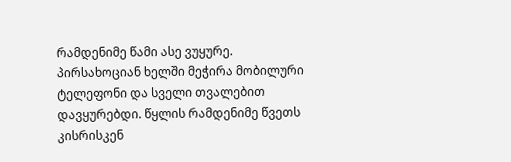რამდენიმე წამი ასე ვუყურე. პირსახოციან ხელში მეჭირა მობილური ტელეფონი და სველი თვალებით დავყურებდი. წყლის რამდენიმე წვეთს კისრისკენ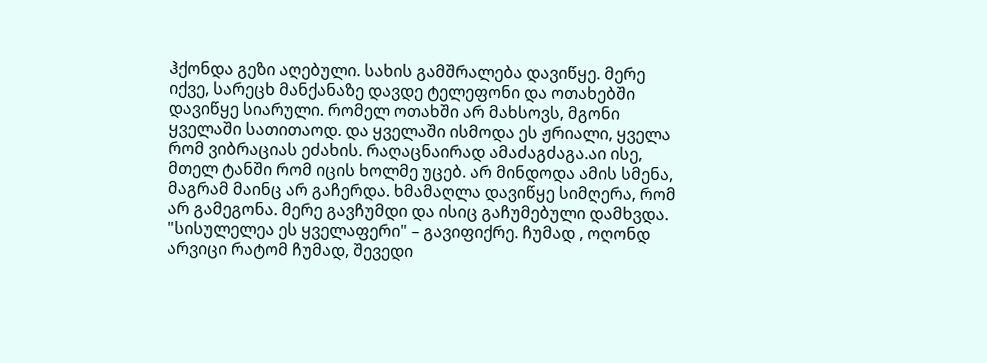ჰქონდა გეზი აღებული. სახის გამშრალება დავიწყე. მერე იქვე, სარეცხ მანქანაზე დავდე ტელეფონი და ოთახებში დავიწყე სიარული. რომელ ოთახში არ მახსოვს, მგონი ყველაში სათითაოდ. და ყველაში ისმოდა ეს ჟრიალი, ყველა რომ ვიბრაციას ეძახის. რაღაცნაირად ამაძაგძაგა.აი ისე, მთელ ტანში რომ იცის ხოლმე უცებ. არ მინდოდა ამის სმენა, მაგრამ მაინც არ გაჩერდა. ხმამაღლა დავიწყე სიმღერა, რომ არ გამეგონა. მერე გავჩუმდი და ისიც გაჩუმებული დამხვდა. "სისულელეა ეს ყველაფერი" – გავიფიქრე. ჩუმად , ოღონდ არვიცი რატომ ჩუმად, შევედი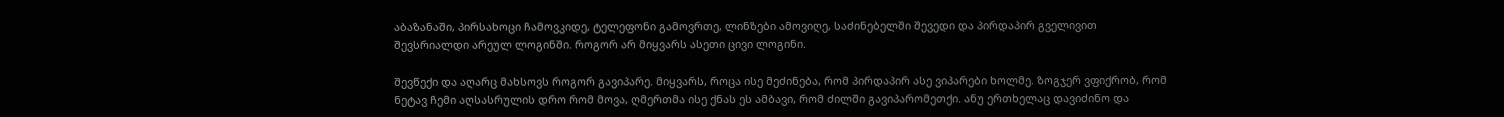აბაზანაში, პირსახოცი ჩამოვკიდე, ტელეფონი გამოვრთე, ლინზები ამოვიღე, საძინებელში შევედი და პირდაპირ გველივით შევსრიალდი არეულ ლოგინში. როგორ არ მიყვარს ასეთი ცივი ლოგინი.

შევწექი და აღარც მახსოვს როგორ გავიპარე. მიყვარს, როცა ისე მეძინება, რომ პირდაპირ ასე ვიპარები ხოლმე. ზოგჯერ ვფიქრობ, რომ ნეტავ ჩემი აღსასრულის დრო რომ მოვა, ღმერთმა ისე ქნას ეს ამბავი, რომ ძილში გავიპარომეთქი. ანუ ერთხელაც დავიძინო და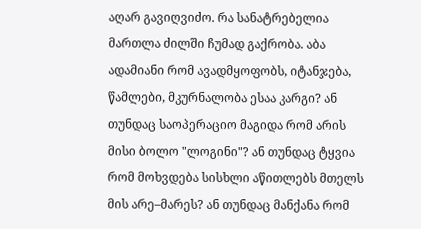აღარ გავიღვიძო. რა სანატრებელია მართლა ძილში ჩუმად გაქრობა. აბა ადამიანი რომ ავადმყოფობს, იტანჯება, წამლები, მკურნალობა ესაა კარგი? ან თუნდაც საოპერაციო მაგიდა რომ არის მისი ბოლო "ლოგინი"? ან თუნდაც ტყვია რომ მოხვდება სისხლი აწითლებს მთელს მის არე–მარეს? ან თუნდაც მანქანა რომ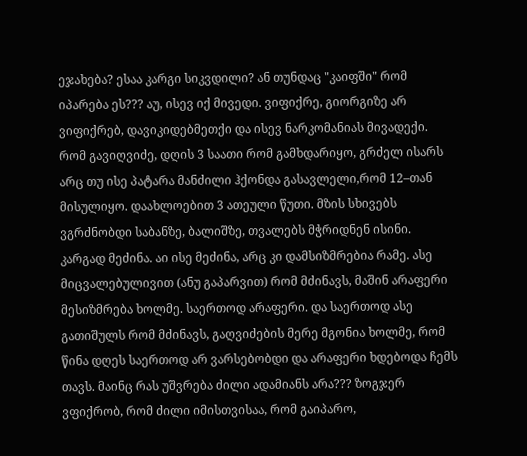ეჯახება? ესაა კარგი სიკვდილი? ან თუნდაც "კაიფში" რომ იპარება ეს??? აუ, ისევ იქ მივედი. ვიფიქრე, გიორგიზე არ ვიფიქრებ, დავიკიდებმეთქი და ისევ ნარკომანიას მივადექი.
რომ გავიღვიძე, დღის 3 საათი რომ გამხდარიყო, გრძელ ისარს არც თუ ისე პატარა მანძილი ჰქონდა გასავლელი,რომ 12–თან მისულიყო. დაახლოებით 3 ათეული წუთი. მზის სხივებს ვგრძნობდი საბანზე, ბალიშზე, თვალებს მჭრიდნენ ისინი. კარგად მეძინა. აი ისე მეძინა, არც კი დამსიზმრებია რამე. ასე მიცვალებულივით (ანუ გაპარვით) რომ მძინავს, მაშინ არაფერი მესიზმრება ხოლმე. საერთოდ არაფერი. და საერთოდ ასე გათიშულს რომ მძინავს, გაღვიძების მერე მგონია ხოლმე, რომ წინა დღეს საერთოდ არ ვარსებობდი და არაფერი ხდებოდა ჩემს თავს. მაინც რას უშვრება ძილი ადამიანს არა??? ზოგჯერ ვფიქრობ, რომ ძილი იმისთვისაა, რომ გაიპარო,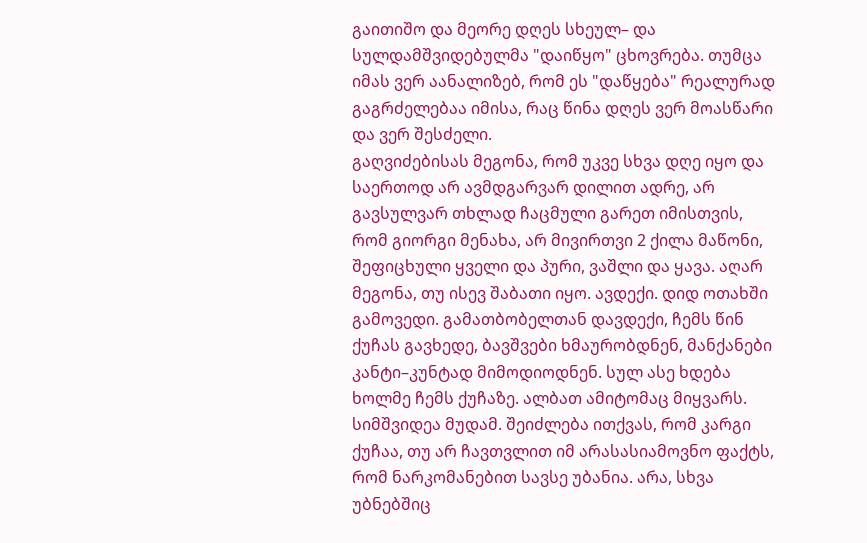გაითიშო და მეორე დღეს სხეულ– და სულდამშვიდებულმა "დაიწყო" ცხოვრება. თუმცა იმას ვერ აანალიზებ, რომ ეს "დაწყება" რეალურად გაგრძელებაა იმისა, რაც წინა დღეს ვერ მოასწარი და ვერ შესძელი.
გაღვიძებისას მეგონა, რომ უკვე სხვა დღე იყო და საერთოდ არ ავმდგარვარ დილით ადრე, არ გავსულვარ თხლად ჩაცმული გარეთ იმისთვის, რომ გიორგი მენახა, არ მივირთვი 2 ქილა მაწონი, შეფიცხული ყველი და პური, ვაშლი და ყავა. აღარ მეგონა, თუ ისევ შაბათი იყო. ავდექი. დიდ ოთახში გამოვედი. გამათბობელთან დავდექი, ჩემს წინ ქუჩას გავხედე, ბავშვები ხმაურობდნენ, მანქანები კანტი–კუნტად მიმოდიოდნენ. სულ ასე ხდება ხოლმე ჩემს ქუჩაზე. ალბათ ამიტომაც მიყვარს. სიმშვიდეა მუდამ. შეიძლება ითქვას, რომ კარგი ქუჩაა, თუ არ ჩავთვლით იმ არასასიამოვნო ფაქტს, რომ ნარკომანებით სავსე უბანია. არა, სხვა უბნებშიც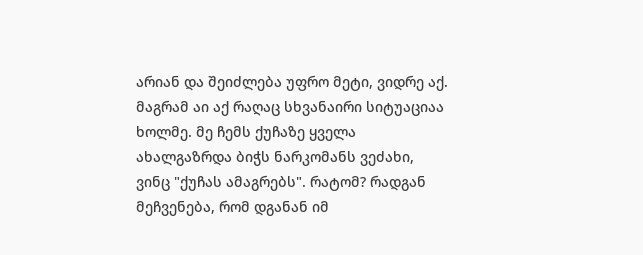არიან და შეიძლება უფრო მეტი, ვიდრე აქ. მაგრამ აი აქ რაღაც სხვანაირი სიტუაციაა ხოლმე. მე ჩემს ქუჩაზე ყველა ახალგაზრდა ბიჭს ნარკომანს ვეძახი, ვინც "ქუჩას ამაგრებს". რატომ? რადგან მეჩვენება, რომ დგანან იმ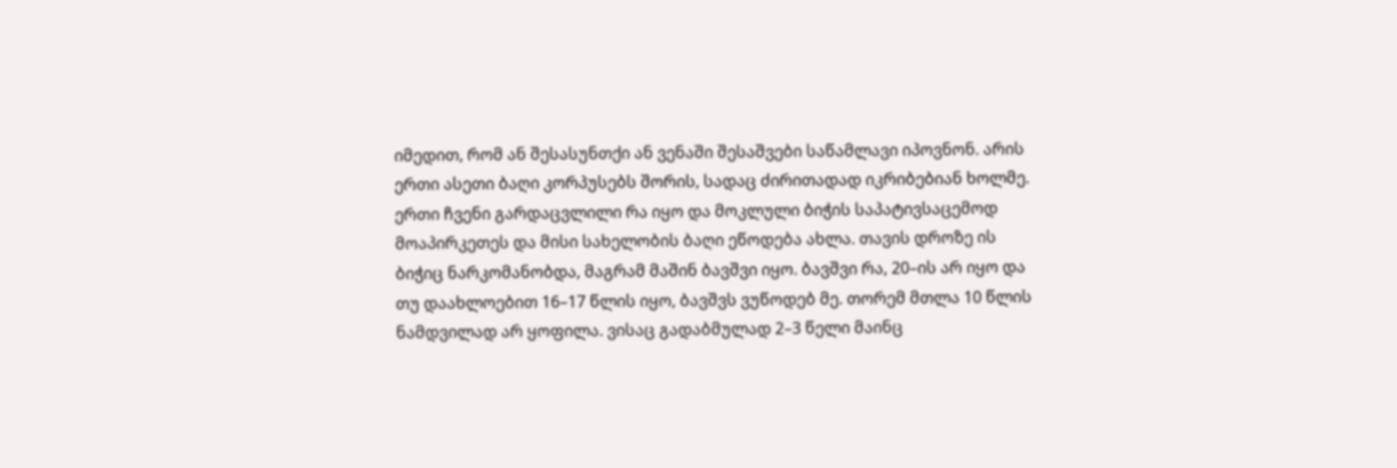იმედით, რომ ან შესასუნთქი ან ვენაში შესაშვები საწამლავი იპოვნონ. არის ერთი ასეთი ბაღი კორპუსებს შორის, სადაც ძირითადად იკრიბებიან ხოლმე. ერთი ჩვენი გარდაცვლილი რა იყო და მოკლული ბიჭის საპატივსაცემოდ მოაპირკეთეს და მისი სახელობის ბაღი ეწოდება ახლა. თავის დროზე ის ბიჭიც ნარკომანობდა, მაგრამ მაშინ ბავშვი იყო. ბავშვი რა, 20–ის არ იყო და თუ დაახლოებით 16–17 წლის იყო, ბავშვს ვუწოდებ მე. თორემ მთლა 10 წლის ნამდვილად არ ყოფილა. ვისაც გადაბმულად 2–3 წელი მაინც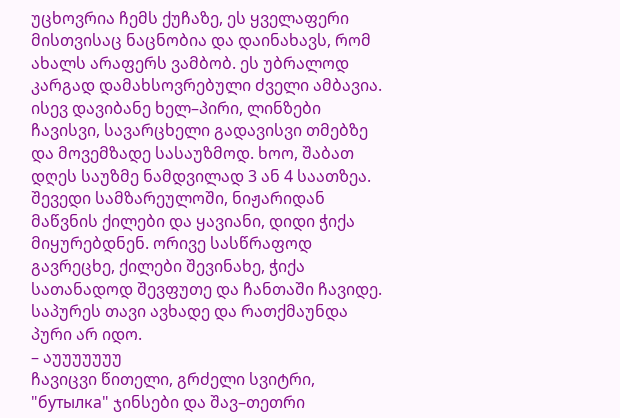უცხოვრია ჩემს ქუჩაზე, ეს ყველაფერი მისთვისაც ნაცნობია და დაინახავს, რომ ახალს არაფერს ვამბობ. ეს უბრალოდ კარგად დამახსოვრებული ძველი ამბავია.
ისევ დავიბანე ხელ–პირი, ლინზები ჩავისვი, სავარცხელი გადავისვი თმებზე და მოვემზადე სასაუზმოდ. ხოო, შაბათ დღეს საუზმე ნამდვილად 3 ან 4 საათზეა. შევედი სამზარეულოში, ნიჟარიდან მაწვნის ქილები და ყავიანი, დიდი ჭიქა მიყურებდნენ. ორივე სასწრაფოდ გავრეცხე, ქილები შევინახე, ჭიქა სათანადოდ შევფუთე და ჩანთაში ჩავიდე. საპურეს თავი ავხადე და რათქმაუნდა პური არ იდო.
– აუუუუუუუ
ჩავიცვი წითელი, გრძელი სვიტრი, "бутылка" ჯინსები და შავ–თეთრი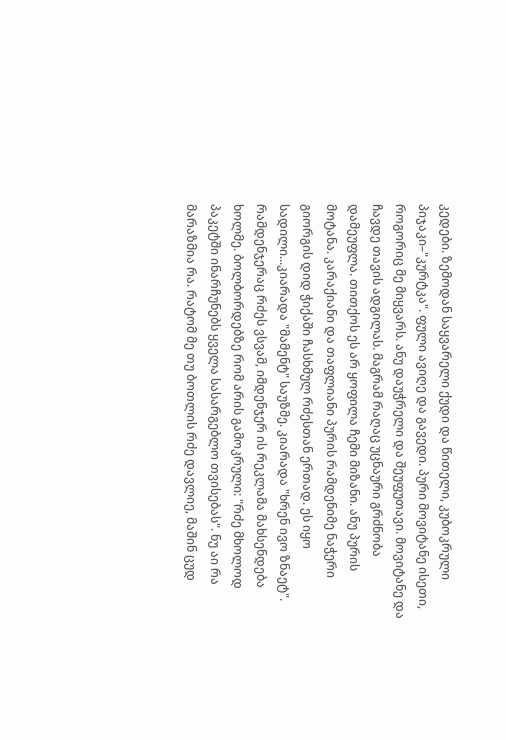კედები. ზემოდან საყვარელი ქუდი და წითელი, კუბოკრული პიჯაკი–"კურტკა". ფული ავიღე და გავედი. პური მოვიტანე ისეთი, როგორიც მე მიყვარს. ანუ დაუჭრელი და შეუფუთავი. მოვიტანე და ჩავდე თავის ადგილას. მაგრამ რაღაც უცნაური გრძნობა დამეუფლა. თითქოს ეს არ ყოფილა ჩემი მიზანი. ანუ პურის მოტანა. კარაქიანი და თაფლიანი პურის რამდენიმე ნაჭერი გიორგის დიდ ჭიქაში ჩასხმულ რძესთან ერთად. ეს იყო სადილი...კიარადა "მამენტ" საუზმე. კიარადა "ხრენ ივო ზნაეტ".
რამდენჯერაც რძეს ვსვამ, იმდენჯერ ის რეკლამა მახსენდება ხოლმე. ბოლბორდებზე რომ არის გამოკრული: "რძე მხოლოდ პაკეტში ინარჩუნებს ყველა სასარგებლო თვისებას". ნუ აი რა მარაზმია რა. რატომ მე თუ ბოთლის რძე დავლიე, მაშინ ცუდ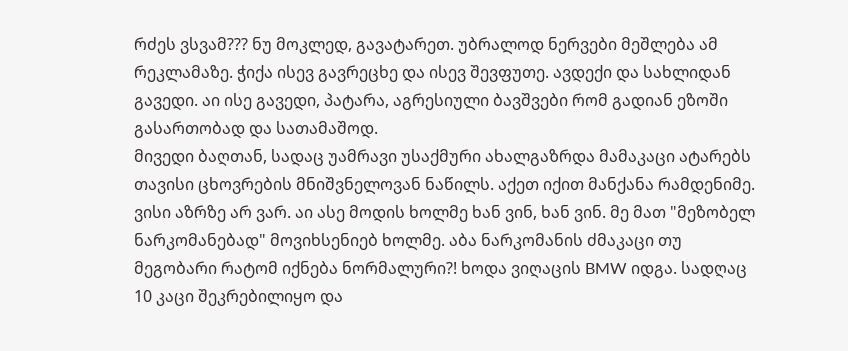რძეს ვსვამ??? ნუ მოკლედ, გავატარეთ. უბრალოდ ნერვები მეშლება ამ რეკლამაზე. ჭიქა ისევ გავრეცხე და ისევ შევფუთე. ავდექი და სახლიდან გავედი. აი ისე გავედი, პატარა, აგრესიული ბავშვები რომ გადიან ეზოში გასართობად და სათამაშოდ.
მივედი ბაღთან, სადაც უამრავი უსაქმური ახალგაზრდა მამაკაცი ატარებს თავისი ცხოვრების მნიშვნელოვან ნაწილს. აქეთ იქით მანქანა რამდენიმე. ვისი აზრზე არ ვარ. აი ასე მოდის ხოლმე ხან ვინ, ხან ვინ. მე მათ "მეზობელ ნარკომანებად" მოვიხსენიებ ხოლმე. აბა ნარკომანის ძმაკაცი თუ მეგობარი რატომ იქნება ნორმალური?! ხოდა ვიღაცის BMW იდგა. სადღაც 10 კაცი შეკრებილიყო და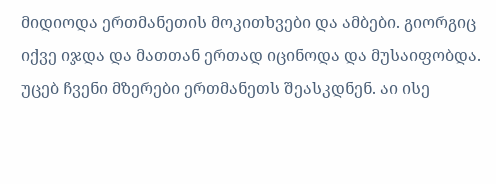მიდიოდა ერთმანეთის მოკითხვები და ამბები. გიორგიც იქვე იჯდა და მათთან ერთად იცინოდა და მუსაიფობდა. უცებ ჩვენი მზერები ერთმანეთს შეასკდნენ. აი ისე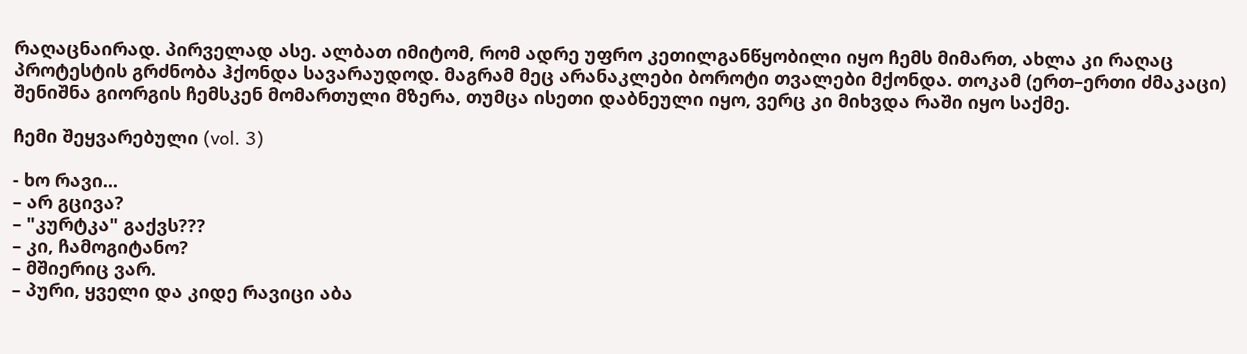რაღაცნაირად. პირველად ასე. ალბათ იმიტომ, რომ ადრე უფრო კეთილგანწყობილი იყო ჩემს მიმართ, ახლა კი რაღაც პროტესტის გრძნობა ჰქონდა სავარაუდოდ. მაგრამ მეც არანაკლები ბოროტი თვალები მქონდა. თოკამ (ერთ–ერთი ძმაკაცი) შენიშნა გიორგის ჩემსკენ მომართული მზერა, თუმცა ისეთი დაბნეული იყო, ვერც კი მიხვდა რაში იყო საქმე.

ჩემი შეყვარებული (vol. 3)

- ხო რავი...
– არ გცივა?
– "კურტკა" გაქვს???
– კი, ჩამოგიტანო?
– მშიერიც ვარ.
– პური, ყველი და კიდე რავიცი აბა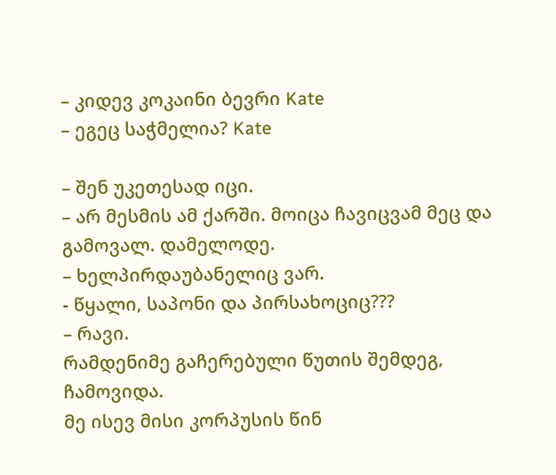– კიდევ კოკაინი ბევრი Kate
– ეგეც საჭმელია? Kate

– შენ უკეთესად იცი.
– არ მესმის ამ ქარში. მოიცა ჩავიცვამ მეც და გამოვალ. დამელოდე.
– ხელპირდაუბანელიც ვარ.
- წყალი, საპონი და პირსახოციც???
– რავი.
რამდენიმე გაჩერებული წუთის შემდეგ, ჩამოვიდა.
მე ისევ მისი კორპუსის წინ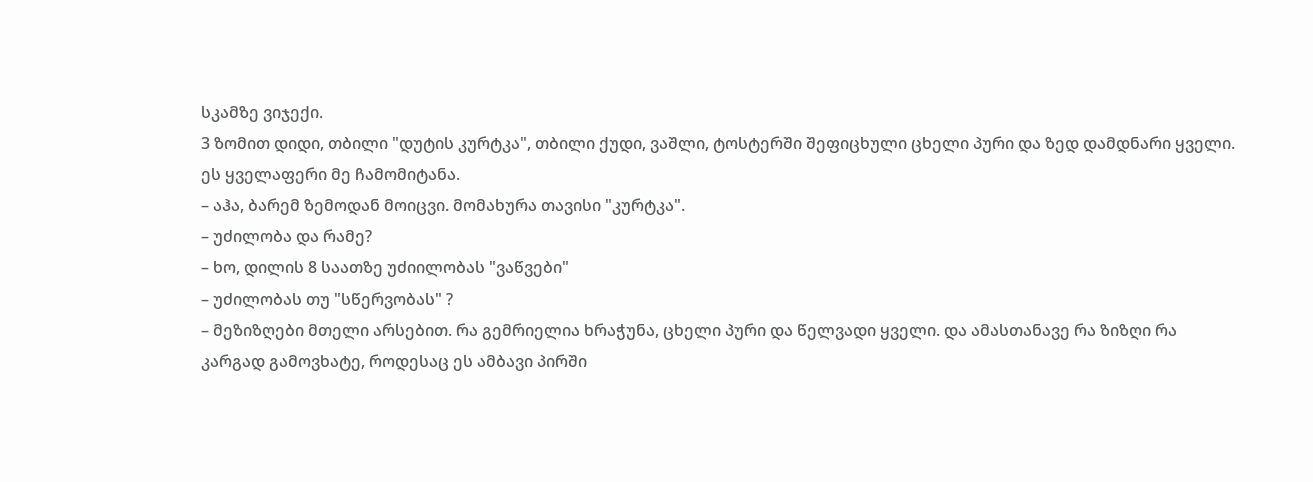სკამზე ვიჯექი.
3 ზომით დიდი, თბილი "დუტის კურტკა", თბილი ქუდი, ვაშლი, ტოსტერში შეფიცხული ცხელი პური და ზედ დამდნარი ყველი.
ეს ყველაფერი მე ჩამომიტანა.
– აჰა, ბარემ ზემოდან მოიცვი. მომახურა თავისი "კურტკა".
– უძილობა და რამე?
– ხო, დილის 8 საათზე უძიილობას "ვაწვები"
– უძილობას თუ "სწერვობას" ?
– მეზიზღები მთელი არსებით. რა გემრიელია ხრაჭუნა, ცხელი პური და წელვადი ყველი. და ამასთანავე რა ზიზღი რა კარგად გამოვხატე, როდესაც ეს ამბავი პირში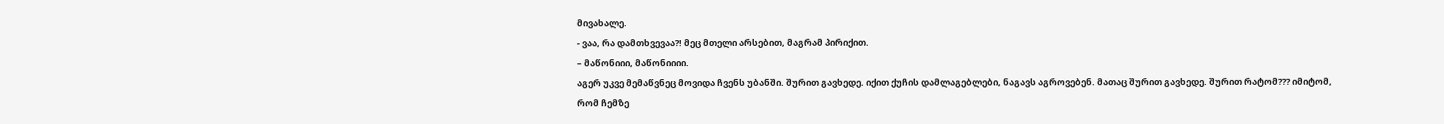მივახალე.
- ვაა, რა დამთხვევაა?! მეც მთელი არსებით, მაგრამ პირიქით.
– მაწონიიი, მაწონიიიი.
აგერ უკვე მემაწვნეც მოვიდა ჩვენს უბანში. შურით გავხედე. იქით ქუჩის დამლაგებლები, ნაგავს აგროვებენ. მათაც შურით გავხედე. შურით რატომ??? იმიტომ, რომ ჩემზე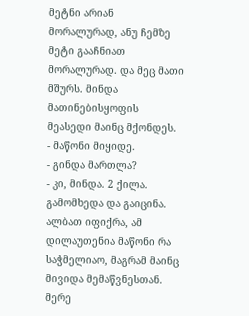მეტნი არიან მორალურად, ანუ ჩემზე მეტი გააჩნიათ მორალურად. და მეც მათი მშურს. მინდა მათინებისყოფის მეასედი მაინც მქონდეს.
- მაწონი მიყიდე.
- გინდა მართლა?
- კი, მინდა. 2 ქილა.
გამომხედა და გაიცინა. ალბათ იფიქრა, ამ დილაუთენია მაწონი რა საჭმელიაო, მაგრამ მაინც მივიდა მემაწვნესთან. მერე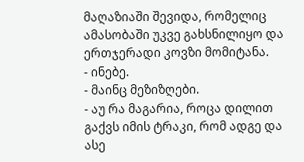მაღაზიაში შევიდა, რომელიც ამასობაში უკვე გახსნილიყო და ერთჯერადი კოვზი მომიტანა.
- ინებე.
- მაინც მეზიზღები.
- აუ რა მაგარია, როცა დილით გაქვს იმის ტრაკი, რომ ადგე და ასე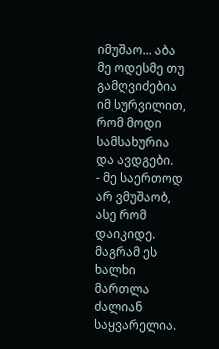იმუშაო... აბა მე ოდესმე თუ გამღვიძებია იმ სურვილით, რომ მოდი სამსახურია და ავდგები.
- მე საერთოდ არ ვმუშაობ, ასე რომ დაიკიდე. მაგრამ ეს ხალხი მართლა ძალიან საყვარელია.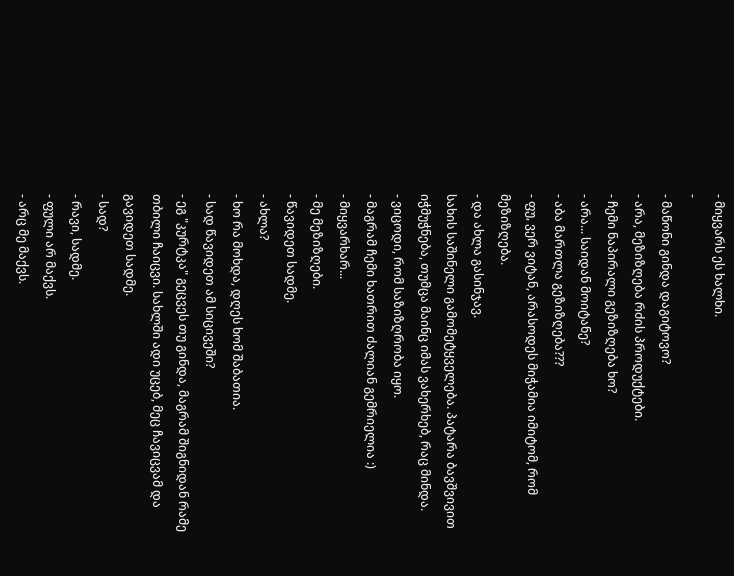- მიყვარს ეს ხალხი.
-
- მაწონი გინდა დაგიტოვო?
- არა, მეზიზღება რძის პროდუქტები.
- ჩემი ნაპირალი გეზიზღება ხო?
- არა... საიდან მოიტანე?
- აბა მართლა გეზიზღება???
- ფუ, ვერ ვიტან, არასოდეს მიჭამია იმიტომ, რომ მეზიზღება.
- და ახლა გასინჯავ.
სახის საშინელი გამომეტყველება. პატარა ბავშვივით იჭმუჭნება, თუმცა მაინც იმას ვახერხებ, რაც მინდა.
- ვიცოდი, რომ საზიზღრობა იყო.
- მაგრამ ჩემი ხათრით ძალიან გემრიელია :)
- მიყვარხარ...
- მე მეზიზღები.
- წავიდეთ სადმე.
- ახლა?
- ხო რა მოხდა, დღეს ხომ შაბათია.
- სად წავიდეთ ამ სიცივეში?
- ეგ "კურტკა" გეცვეს თუ გინდა, მაგრამ შიგნიდან რამე თბილი ჩაიცვი. სახლში ადი უცებ, მეც ჩავიცვამ და გავიდეთ სადმე.
- სად?
- რავი, სადმე.
- ფული არ მაქვს.
- არც მე მაქვს.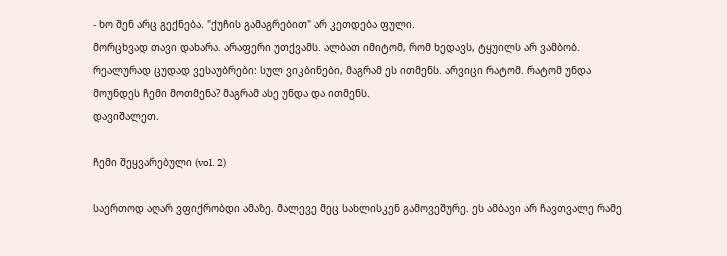- ხო შენ არც გექნება. "ქუჩის გამაგრებით" არ კეთდება ფული.
მორცხვად თავი დახარა. არაფერი უთქვამს. ალბათ იმიტომ, რომ ხედავს, ტყუილს არ ვამბობ. რეალურად ცუდად ვესაუბრები: სულ ვიკბინები, მაგრამ ეს ითმენს. არვიცი რატომ. რატომ უნდა მოუნდეს ჩემი მოთმენა? მაგრამ ასე უნდა და ითმენს.
დავიშალეთ.

ჩემი შეყვარებული (vol. 2)

საერთოდ აღარ ვფიქრობდი ამაზე. მალევე მეც სახლისკენ გამოვეშურე. ეს ამბავი არ ჩავთვალე რამე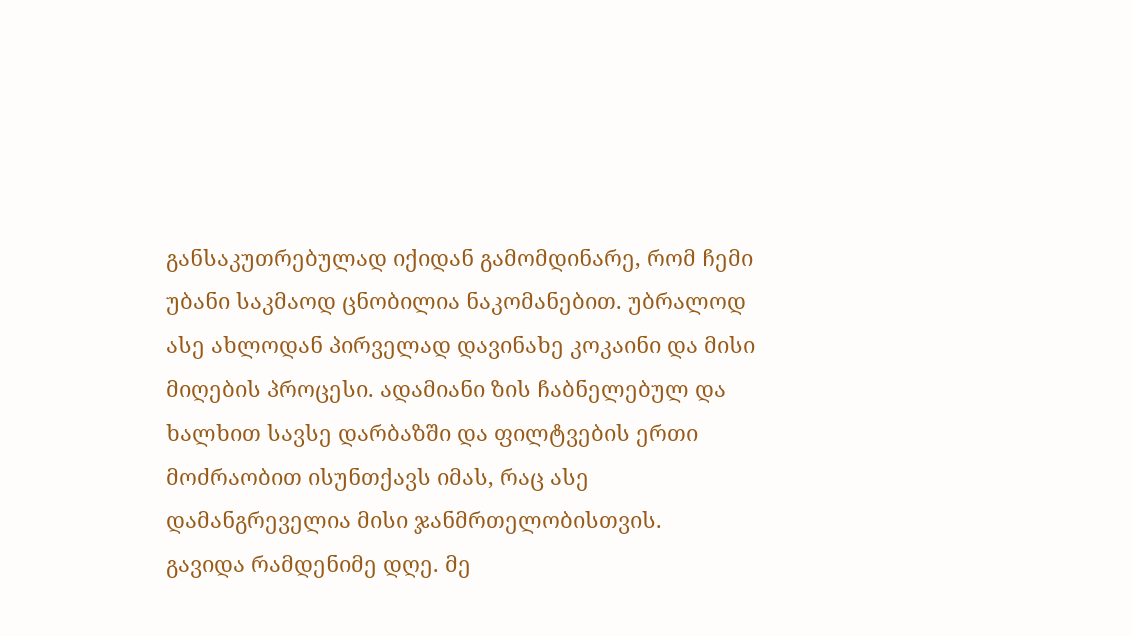განსაკუთრებულად იქიდან გამომდინარე, რომ ჩემი უბანი საკმაოდ ცნობილია ნაკომანებით. უბრალოდ ასე ახლოდან პირველად დავინახე კოკაინი და მისი მიღების პროცესი. ადამიანი ზის ჩაბნელებულ და ხალხით სავსე დარბაზში და ფილტვების ერთი მოძრაობით ისუნთქავს იმას, რაც ასე დამანგრეველია მისი ჯანმრთელობისთვის.
გავიდა რამდენიმე დღე. მე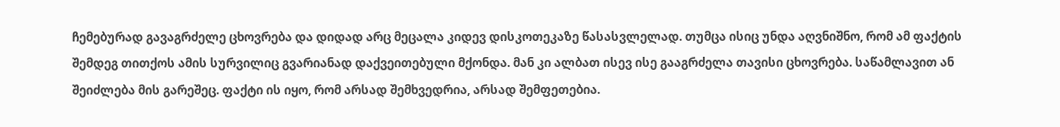ჩემებურად გავაგრძელე ცხოვრება და დიდად არც მეცალა კიდევ დისკოთეკაზე წასასვლელად. თუმცა ისიც უნდა აღვნიშნო, რომ ამ ფაქტის შემდეგ თითქოს ამის სურვილიც გვარიანად დაქვეითებული მქონდა. მან კი ალბათ ისევ ისე გააგრძელა თავისი ცხოვრება. საწამლავით ან შეიძლება მის გარეშეც. ფაქტი ის იყო, რომ არსად შემხვედრია, არსად შემფეთებია.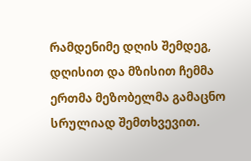რამდენიმე დღის შემდეგ, დღისით და მზისით ჩემმა ერთმა მეზობელმა გამაცნო სრულიად შემთხვევით.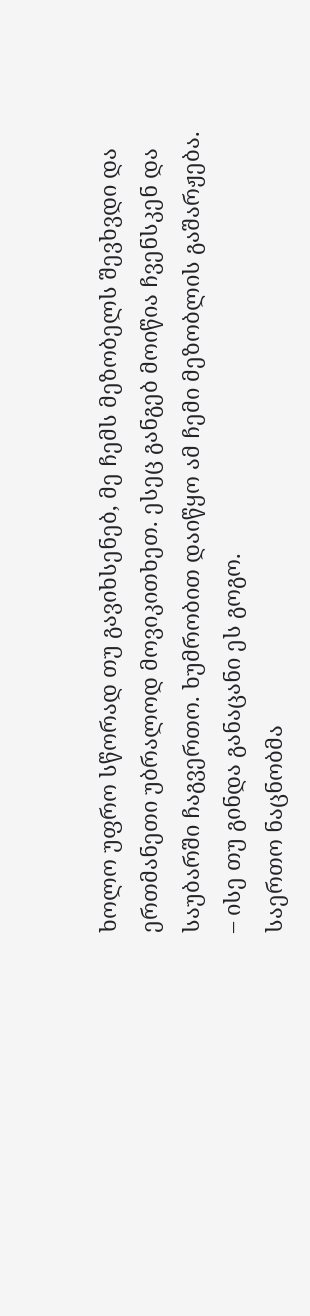ხოლო უფრო სწორად თუ გავიხსენებ, მე ჩემს მეზობელს შევხვდი და ერთმანეთი უბრალოდ მოვიკითხეთ. ესეც განგებ მოიწია ჩვენსკენ და საუბარში ჩაგვერთო. ხუმრობით დაიწყო ამ ჩემი მეზობლის გაშარჟება.
– ისე თუ გინდა განაცანი ეს გოგო.
საერთო ნაცნობმა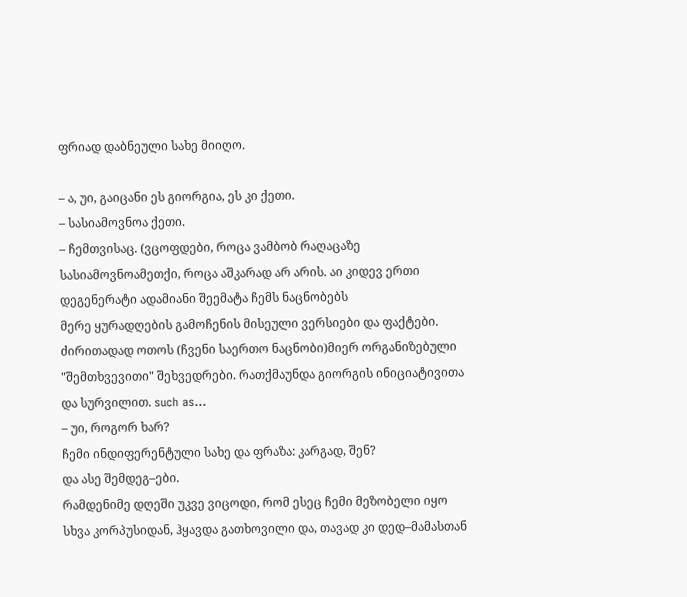ფრიად დაბნეული სახე მიიღო.

– ა, უი, გაიცანი ეს გიორგია, ეს კი ქეთი.
– სასიამოვნოა ქეთი.
– ჩემთვისაც. (ვცოფდები, როცა ვამბობ რაღაცაზე სასიამოვნოამეთქი, როცა აშკარად არ არის. აი კიდევ ერთი დეგენერატი ადამიანი შეემატა ჩემს ნაცნობებს
მერე ყურადღების გამოჩენის მისეული ვერსიები და ფაქტები. ძირითადად ოთოს (ჩვენი საერთო ნაცნობი)მიერ ორგანიზებული "შემთხვევითი" შეხვედრები. რათქმაუნდა გიორგის ინიციატივითა და სურვილით. such as...
– უი, როგორ ხარ?
ჩემი ინდიფერენტული სახე და ფრაზა: კარგად, შენ?
და ასე შემდეგ–ები.
რამდენიმე დღეში უკვე ვიცოდი, რომ ესეც ჩემი მეზობელი იყო სხვა კორპუსიდან, ჰყავდა გათხოვილი და, თავად კი დედ–მამასთან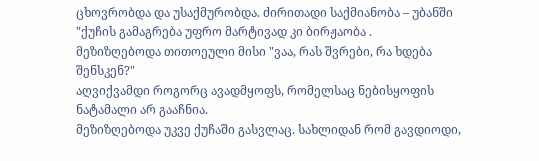ცხოვრობდა და უსაქმურობდა. ძირითადი საქმიანობა – უბანში "ქუჩის გამაგრება უფრო მარტივად კი ბირჟაობა .
მეზიზღებოდა თითოეული მისი "ვაა, რას შვრები, რა ხდება შენსკენ?"
აღვიქვამდი როგორც ავადმყოფს, რომელსაც ნებისყოფის ნატამალი არ გააჩნია.
მეზიზღებოდა უკვე ქუჩაში გასვლაც. სახლიდან რომ გავდიოდი,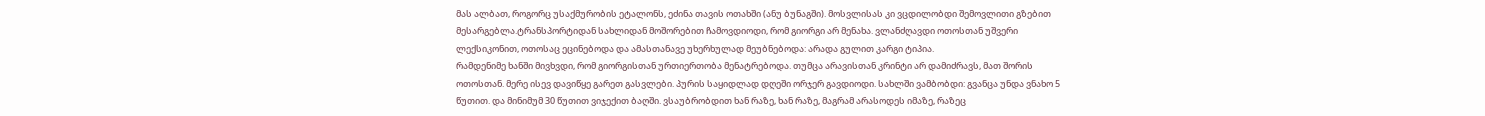მას ალბათ, როგორც უსაქმურობის ეტალონს, ეძინა თავის ოთახში (ანუ ბუნაგში). მოსვლისას კი ვცდილობდი შემოვლითი გზებით მესარგებლა.ტრანსპორტიდან სახლიდან მოშორებით ჩამოვდიოდი, რომ გიორგი არ მენახა. ვლანძღავდი ოთოსთან უშვერი ლექსიკონით, ოთოსაც ეცინებოდა და ამასთანავე უხერხულად მეუბნებოდა: არადა გულით კარგი ტიპია.
რამდენიმე ხანში მივხვდი, რომ გიორგისთან ურთიერთობა მენატრებოდა. თუმცა არავისთან კრინტი არ დამიძრავს, მათ შორის ოთოსთან. მერე ისევ დავიწყე გარეთ გასვლები. პურის საყიდლად დღეში ორჯერ გავდიოდი. სახლში ვამბობდი: გვანცა უნდა ვნახო 5 წუთით. და მინიმუმ 30 წუთით ვიჯექით ბაღში. ვსაუბრობდით ხან რაზე, ხან რაზე, მაგრამ არასოდეს იმაზე, რაზეც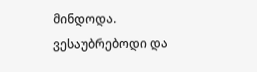მინდოდა. ვესაუბრებოდი და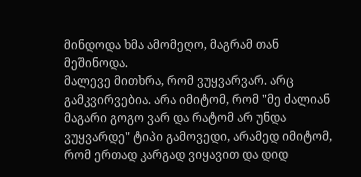მინდოდა ხმა ამომეღო, მაგრამ თან მეშინოდა.
მალევე მითხრა, რომ ვუყვარვარ. არც გამკვირვებია. არა იმიტომ, რომ "მე ძალიან მაგარი გოგო ვარ და რატომ არ უნდა ვუყვარდე" ტიპი გამოვედი, არამედ იმიტომ, რომ ერთად კარგად ვიყავით და დიდ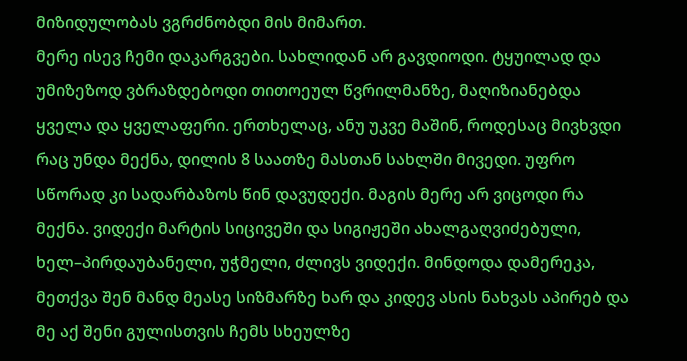მიზიდულობას ვგრძნობდი მის მიმართ.
მერე ისევ ჩემი დაკარგვები. სახლიდან არ გავდიოდი. ტყუილად და უმიზეზოდ ვბრაზდებოდი თითოეულ წვრილმანზე, მაღიზიანებდა ყველა და ყველაფერი. ერთხელაც, ანუ უკვე მაშინ, როდესაც მივხვდი რაც უნდა მექნა, დილის 8 საათზე მასთან სახლში მივედი. უფრო სწორად კი სადარბაზოს წინ დავუდექი. მაგის მერე არ ვიცოდი რა მექნა. ვიდექი მარტის სიცივეში და სიგიჟეში ახალგაღვიძებული, ხელ–პირდაუბანელი, უჭმელი, ძლივს ვიდექი. მინდოდა დამერეკა, მეთქვა შენ მანდ მეასე სიზმარზე ხარ და კიდევ ასის ნახვას აპირებ და მე აქ შენი გულისთვის ჩემს სხეულზე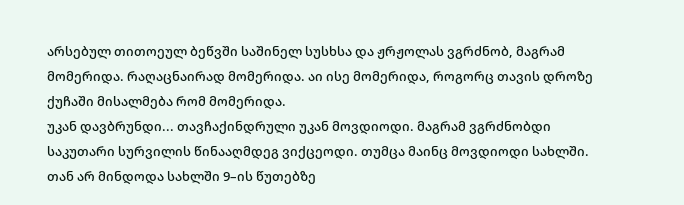არსებულ თითოეულ ბეწვში საშინელ სუსხსა და ჟრჟოლას ვგრძნობ, მაგრამ მომერიდა. რაღაცნაირად მომერიდა. აი ისე მომერიდა, როგორც თავის დროზე ქუჩაში მისალმება რომ მომერიდა.
უკან დავბრუნდი... თავჩაქინდრული უკან მოვდიოდი. მაგრამ ვგრძნობდი საკუთარი სურვილის წინააღმდეგ ვიქცეოდი. თუმცა მაინც მოვდიოდი სახლში. თან არ მინდოდა სახლში 9–ის წუთებზე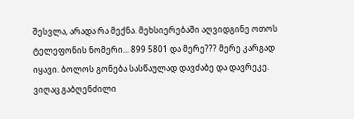შესვლა, არადა რა მექნა. მეხსიერებაში აღვიდგინე ოთოს ტელეფონის ნომერი... 899 5801 და მერე??? მერე კარგად იყავი. ბოლოს გონება სასწაულად დავძაბე და დავრეკე.
ვიღაც გაბღენძილი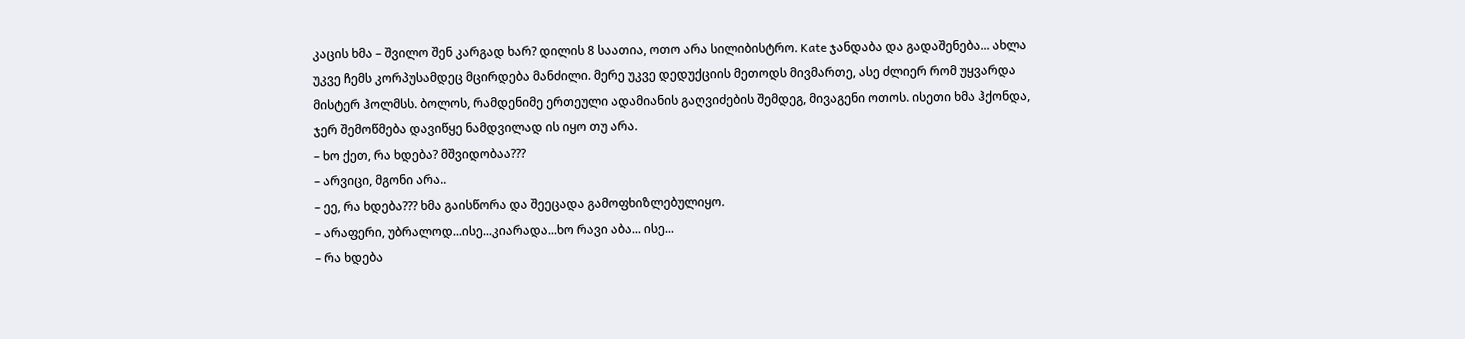კაცის ხმა – შვილო შენ კარგად ხარ? დილის 8 საათია, ოთო არა სილიბისტრო. Kate ჯანდაბა და გადაშენება... ახლა უკვე ჩემს კორპუსამდეც მცირდება მანძილი. მერე უკვე დედუქციის მეთოდს მივმართე, ასე ძლიერ რომ უყვარდა მისტერ ჰოლმსს. ბოლოს, რამდენიმე ერთეული ადამიანის გაღვიძების შემდეგ, მივაგენი ოთოს. ისეთი ხმა ჰქონდა, ჯერ შემოწმება დავიწყე ნამდვილად ის იყო თუ არა.
– ხო ქეთ, რა ხდება? მშვიდობაა???
– არვიცი, მგონი არა..
– ეე, რა ხდება??? ხმა გაისწორა და შეეცადა გამოფხიზლებულიყო.
– არაფერი, უბრალოდ...ისე...კიარადა...ხო რავი აბა... ისე...
– რა ხდება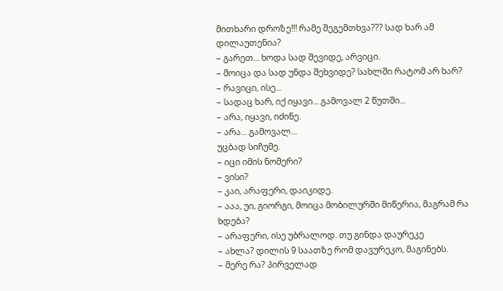მითხარი დროზე!!! რამე შეგემთხვა??? სად ხარ ამ დილაუთენია?
– გარეთ... ხოდა სად შევიდე, არვიცი.
– მოიცა და სად უნდა შეხვიდე? სახლში რატომ არ ხარ?
– რავიცი, ისე...
– სადაც ხარ, იქ იყავი... გამოვალ 2 წუთში...
– არა, იყავი, იძინე.
– არა... გამოვალ...
უცბად სიჩუმე.
– იცი იმის ნომერი?
– ვისი?
– კაი, არაფერი, დაიკიდე.
– ააა, უი, გიორგი, მოიცა მობილურში მიწერია, მაგრამ რა ხდება?
– არაფერი, ისე უბრალოდ. თუ გინდა დაურეკე
– ახლა? დილის 9 საათზე რომ დავურეკო, მაგინებს.
– მერე რა? პირველად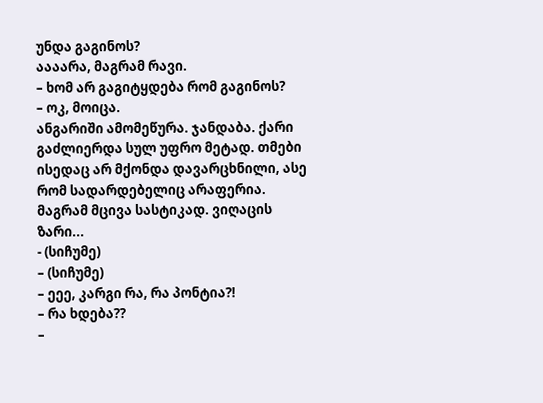უნდა გაგინოს?
აააარა, მაგრამ რავი.
– ხომ არ გაგიტყდება რომ გაგინოს?
– ოკ, მოიცა.
ანგარიში ამომეწურა. ჯანდაბა. ქარი გაძლიერდა სულ უფრო მეტად. თმები ისედაც არ მქონდა დავარცხნილი, ასე რომ სადარდებელიც არაფერია. მაგრამ მცივა სასტიკად. ვიღაცის ზარი...
- (სიჩუმე)
– (სიჩუმე)
– ეეე, კარგი რა, რა პონტია?!
– რა ხდება??
–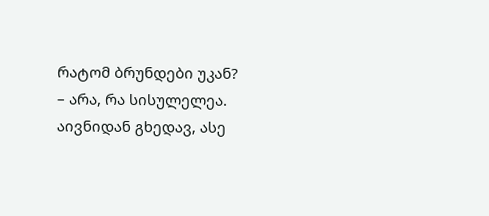რატომ ბრუნდები უკან?
– არა, რა სისულელეა.
აივნიდან გხედავ, ასე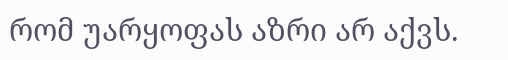რომ უარყოფას აზრი არ აქვს.